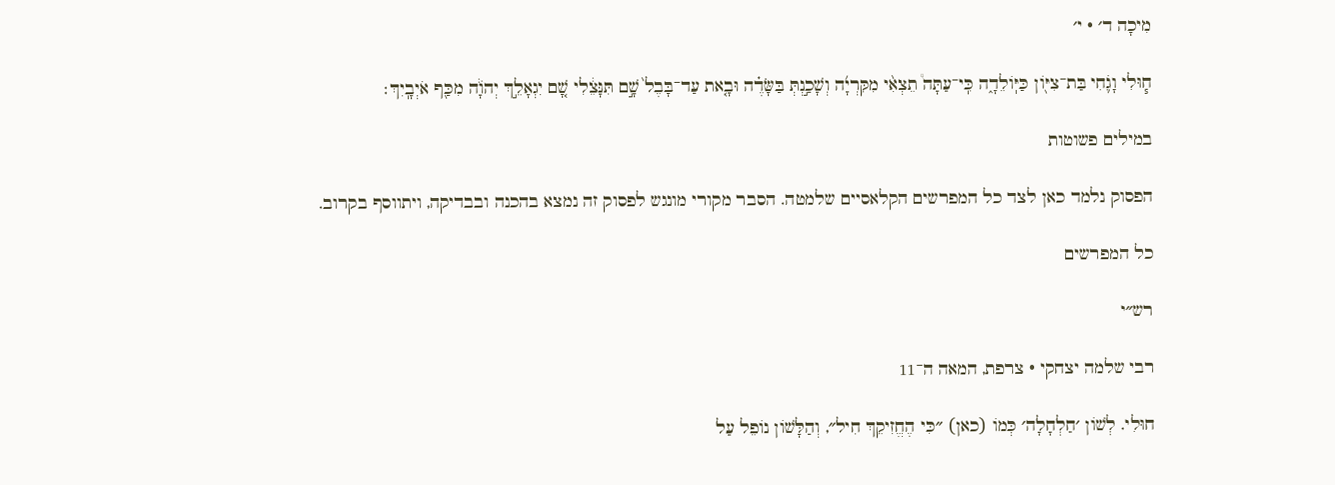מִיכָה ד׳ · י׳

ח֧וּלִי וָגֹ֛חִי בַּת־צִיּ֖וֹן כַּיּֽוֹלֵדָ֑ה כִּֽי־עַתָּה֩ תֵצְאִ֨י מִקִּרְיָ֜ה וְשָׁכַ֣נְתְּ בַּשָּׂדֶ֗ה וּבָ֤את עַד־בָּבֶל֙ שָׁ֣ם תִּנָּצֵ֔לִי שָׁ֚ם יִגְאָלֵ֣ךְ יְהֹוָ֔ה מִכַּ֖ף אֹיְבָֽיִךְ׃

במילים פשוטות

הפסוק נלמד כאן לצד כל המפרשים הקלאסיים שלמטה. הסבר מקורי מונגש לפסוק זה נמצא בהכנה ובבדיקה, ויתווסף בקרוב.

כל המפרשים

רש״י

רבי שלמה יצחקי · צרפת, המאה ה־11

חוּלִי. לְשׁוֹן ׳חַלְחָלָה׳ כְּמוֹ (כאן) ״כִּי הֶחֱזִיקֵךְ חִיל״, וְהַלָּשׁוֹן נוֹפֵל עַל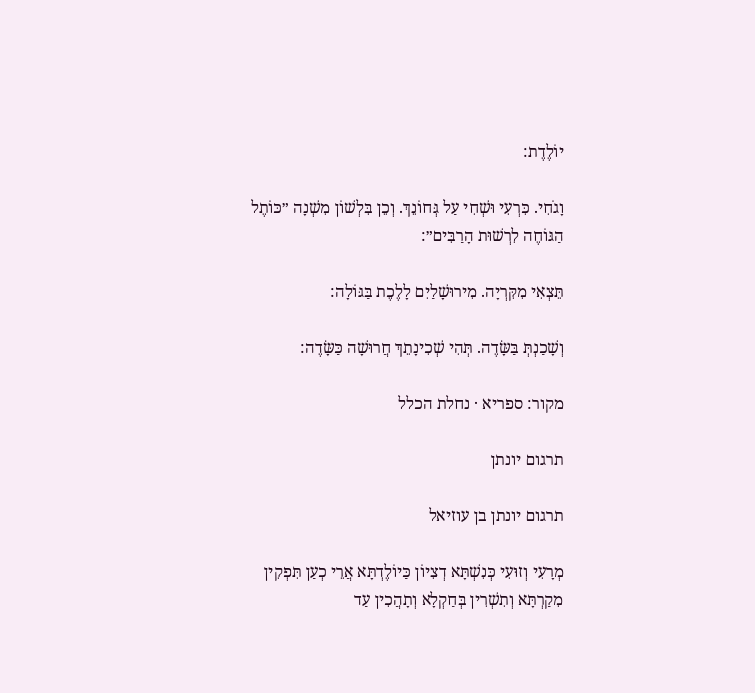יוֹלֶדֶת:

וָגֹחִי. כִּרְעִי וּשְׁחִי עַל גְּחוֹנֵךְ. וְכֵן בִּלְשׁוֹן מִשְׁנָה ״כּוֹתֶל הַגּוֹחֶה לִרְשׁוּת הָרַבִּים״:

תֵּצְאִי מִקִּרְיָה. מִירוּשָׁלַיִם לָלֶכֶת בַּגּוֹלָה:

וְשָׁכַנְתְּ בַּשָּׂדֶה. תְּהִי שְׁכִינָתֵךְ חֲרוּשָׁה כַּשָּׂדֶה:

מקור: ספריא · נחלת הכלל

תרגום יונתן

תרגום יונתן בן עוזיאל

מְרָעִי וְזוּעִי כְּנִשְׁתָּא דְצִיוֹן כַּיוֹלֶדְתָּא אֲרֵי כְעַן תִּפְקִין מִקַרְתָּא וְתִשְׁרִין בְּחַקְלָא וְתָהֲכִין עַד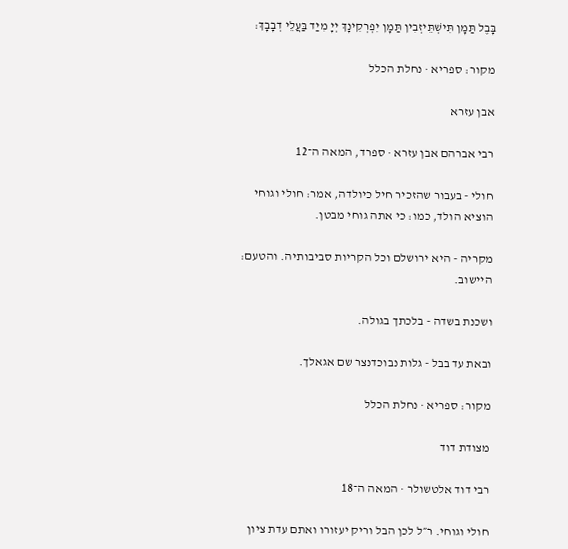בָּבֶל תַּמָן תִּישְׁתֵּיזְבִין תַּמָן יִפְרְקִינָךְ יְיָ מִיַד בַּעֲלֵי דְבָבָךְ:

מקור: ספריא · נחלת הכלל

אבן עזרא

רבי אברהם אבן עזרא · ספרד, המאה ה־12

חולי - בעבור שהזכיר חיל כיולדה, אמר: חולי וגוחי הוציא הולד, כמו: כי אתה גוחי מבטן.

מקריה - היא ירושלם וכל הקריות סביבותיה. והטעם: היישוב.

ושכנת בשדה - בלכתך בגולה.

ובאת עד בבל - גלות נבוכדנצר שם אגאלך.

מקור: ספריא · נחלת הכלל

מצודת דוד

רבי דוד אלטשולר · המאה ה־18

חולי וגוחי. ר״ל לכן הבל וריק יעזורו ואתם עדת ציון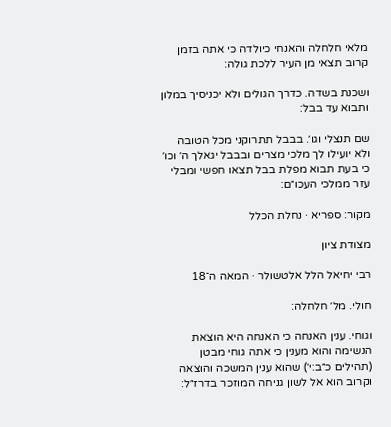מלאי חלחלה והאנחי כיולדה כי אתה בזמן קרוב תצאי מן העיר ללכת גולה:

ושכנת בשדה. כדרך הגולים ולא יכניסיך במלון ותבוא עד בבל:

שם תנצלי וגו׳. בבבל תתרוקני מכל הטובה ולא יועילו לך מלכי מצרים ובבבל יגאלך ה׳ וכו׳ כי בעת תבוא מפלת בבל תצאו חפשי ומבלי עזר ממלכי העכו״ם:

מקור: ספריא · נחלת הכלל

מצודת ציון

רבי יחיאל הלל אלטשולר · המאה ה־18

חולי. מל׳ חלחלה:

וגוחי. ענין האנחה כי האנחה היא הוצאת הנשימה והוא מענין כי אתה גוחי מבטן (תהילים כ״ב:י׳) שהוא ענין המשכה והוצאה וקרוב הוא אל לשון גניחה המוזכר בדרז״ל: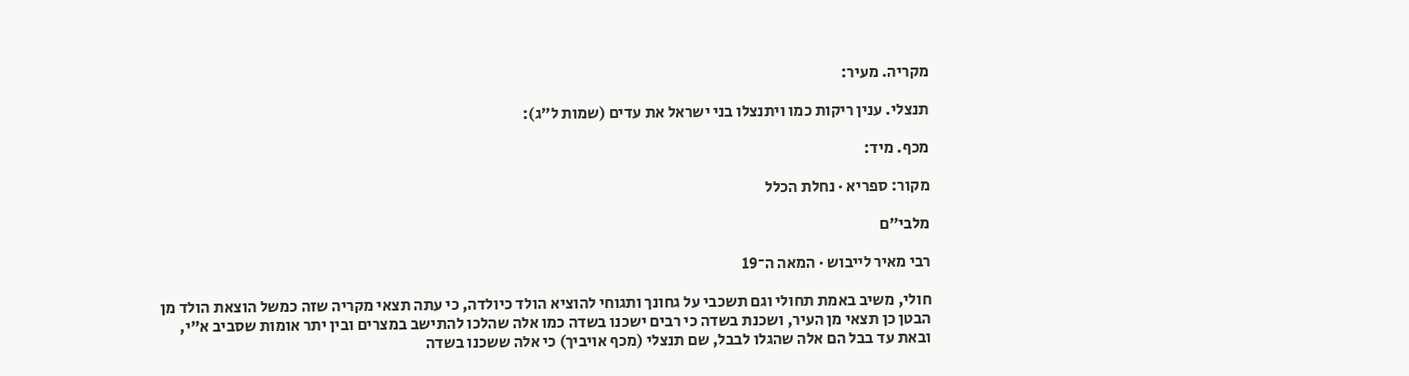מקריה. מעיר:

תנצלי. ענין ריקות כמו ויתנצלו בני ישראל את עדים (שמות ל״ג):

מכף. מיד:

מקור: ספריא · נחלת הכלל

מלבי״ם

רבי מאיר לייבוש · המאה ה־19

חולי, משיב באמת תחולי וגם תשכבי על גחונך ותגוחי להוציא הולד כיולדה, כי עתה תצאי מקריה שזה כמשל הוצאת הולד מן הבטן כן תצאי מן העיר, ושכנת בשדה כי רבים ישכנו בשדה כמו אלה שהלכו להתישב במצרים ובין יתר אומות שסביב א"י, ובאת עד בבל הם אלה שהגלו לבבל, שם תנצלי (מכף אויביך) כי אלה ששכנו בשדה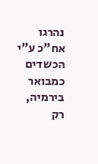נהרגו אח"כ ע"י הכשדים כמבואר בירמיה, רק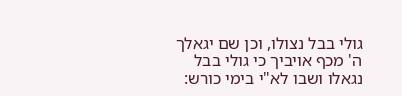גולי בבל נצולו, וכן שם יגאלך ה' מכף אויביך כי גולי בבל נגאלו ושבו לא"י בימי כורש: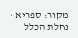מקור: ספריא · נחלת הכלל